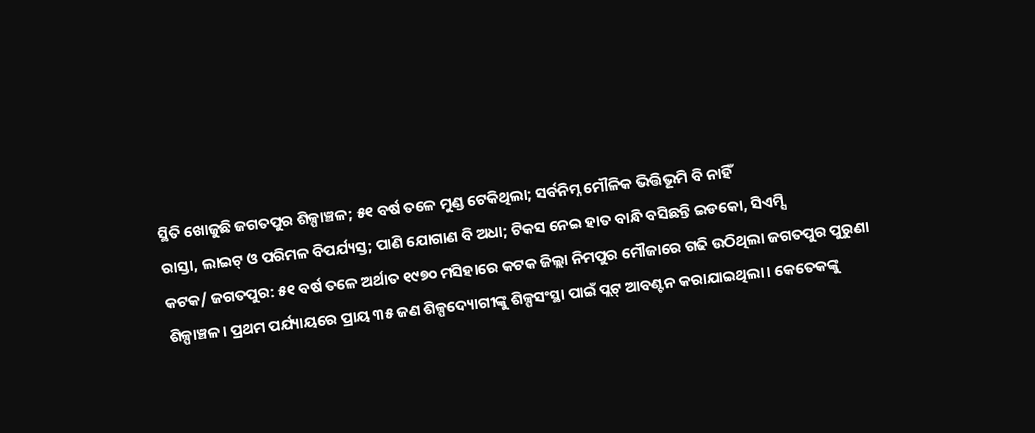ସ୍ଥିତି ଖୋଜୁଛି ଜଗତପୁର ଶିଳ୍ପାଞ୍ଚଳ; ୫୧ ବର୍ଷ ତଳେ ମୁଣ୍ଡ ଟେକିଥିଲା; ସର୍ବନିମ୍ନ ମୌଳିକ ଭିତ୍ତିଭୂମି ବି ନାହିଁ
ରାସ୍ତା, ଲାଇଟ୍ ଓ ପରିମଳ ବିପର୍ଯ୍ୟସ୍ତ; ପାଣି ଯୋଗାଣ ବି ଅଧା; ଟିକସ ନେଇ ହାତ ବାନ୍ଧି ବସିଛନ୍ତି ଇଡକୋ, ସିଏମ୍ସି
କଟକ/ ଜଗତପୁର: ୫୧ ବର୍ଷ ତଳେ ଅର୍ଥାତ ୧୯୭୦ ମସିହାରେ କଟକ ଜିଲ୍ଲା ନିମପୁର ମୌଜାରେ ଗଢି ଉଠିଥିଲା ଜଗତପୁର ପୁରୁଣା ଶିଳ୍ପାଞ୍ଚଳ। ପ୍ରଥମ ପର୍ଯ୍ୟାୟରେ ପ୍ରାୟ ୩୫ ଜଣ ଶିଳ୍ପଦ୍ୟୋଗୀଙ୍କୁ ଶିଳ୍ପସଂସ୍ଥା ପାଇଁ ପ୍ଲଟ୍ ଆବଣ୍ଟନ କରାଯାଇଥିଲା। କେତେକଙ୍କୁ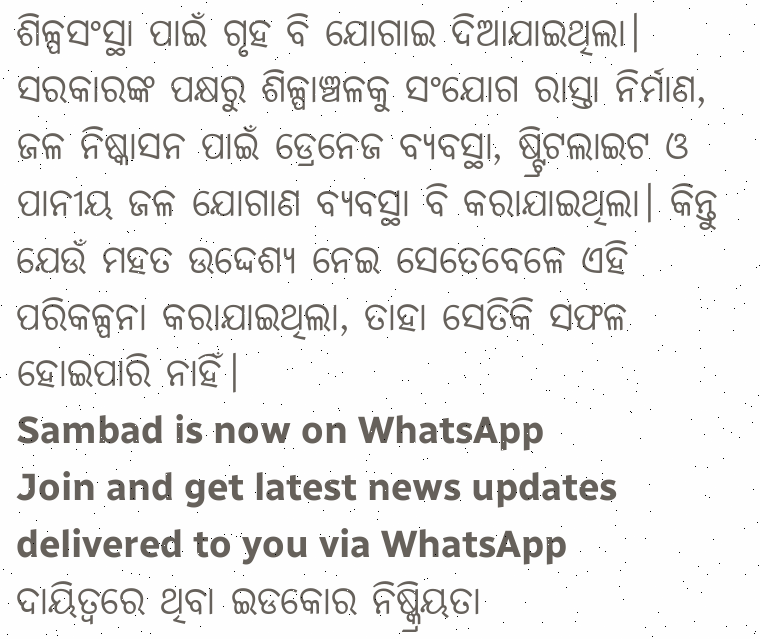ଶିଳ୍ପସଂସ୍ଥା ପାଇଁ ଗୃହ ବି ଯୋଗାଇ ଦିଆଯାଇଥିଲା। ସରକାରଙ୍କ ପକ୍ଷରୁ ଶିଳ୍ପାଞ୍ଚଳକୁ ସଂଯୋଗ ରାସ୍ତା ନିର୍ମାଣ, ଜଳ ନିଷ୍କାସନ ପାଇଁ ଡ୍ରେନେଜ ବ୍ୟବସ୍ଥା, ଷ୍ଟ୍ରିଟଲାଇଟ ଓ ପାନୀୟ ଜଳ ଯୋଗାଣ ବ୍ୟବସ୍ଥା ବି କରାଯାଇଥିଲା। କିନ୍ତୁ ଯେଉଁ ମହତ ଉଦ୍ଦେଶ୍ୟ ନେଇ ସେତେବେଳେ ଏହି ପରିକଳ୍ପନା କରାଯାଇଥିଲା, ତାହା ସେତିକି ସଫଳ ହୋଇପାରି ନାହିଁ।
Sambad is now on WhatsApp
Join and get latest news updates delivered to you via WhatsApp
ଦାୟିତ୍ବରେ ଥିବା ଇଡକୋର ନିଷ୍କ୍ରିୟତା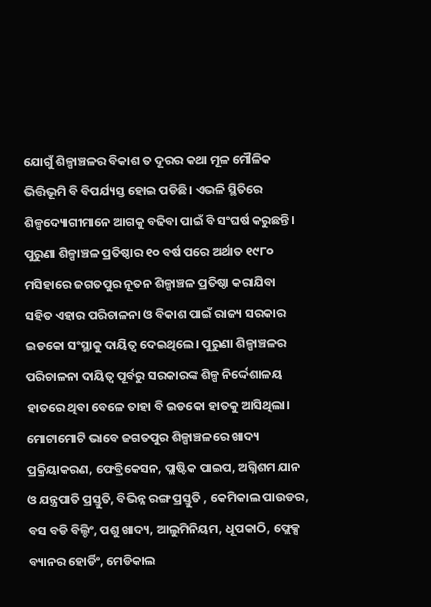ଯୋଗୁଁ ଶିଳ୍ପାଞ୍ଚଳର ବିକାଶ ତ ଦୂରର କଥା ମୂଳ ମୌଳିକ ଭିତ୍ତିଭୂମି ବି ବିପର୍ଯ୍ୟସ୍ତ ହୋଇ ପଡିଛି। ଏଭଳି ସ୍ଥିତିରେ ଶିଳ୍ପଦ୍ୟୋଗୀମାନେ ଆଗକୁ ବଢିବା ପାଇଁ ବି ସଂଘର୍ଷ କରୁଛନ୍ତି। ପୁରୁଣା ଶିଳ୍ପାଞ୍ଚଳ ପ୍ରତିଷ୍ଠାର ୧୦ ବର୍ଷ ପରେ ଅର୍ଥାତ ୧୯୮୦ ମସିହାରେ ଜଗତପୁର ନୂତନ ଶିଳ୍ପାଞ୍ଚଳ ପ୍ରତିଷ୍ଠା କରାଯିବା ସହିତ ଏହାର ପରିଚାଳନା ଓ ବିକାଶ ପାଇଁ ରାଜ୍ୟ ସରକାର ଇଡକୋ ସଂସ୍ଥାକୁ ଦାୟିତ୍ୱ ଦେଇଥିଲେ। ପୁରୁଣା ଶିଳ୍ପାଞ୍ଚଳର ପରିଚାଳନା ଦାୟିତ୍ୱ ପୂର୍ବରୁ ସରକାରଙ୍କ ଶିଳ୍ପ ନିର୍ଦ୍ଦେଶାଳୟ ହାତରେ ଥିବା ବେଳେ ତାହା ବି ଇଡକୋ ହାତକୁ ଆସିଥିଲା।
ମୋଟାମୋଟି ଭାବେ ଜଗତପୁର ଶିଳ୍ପାଞ୍ଚଳରେ ଖାଦ୍ୟ ପ୍ରକ୍ରିୟାକରଣ, ଫେବ୍ରିକେସନ, ପ୍ଲାଷ୍ଟିକ ପାଇପ, ଅଗ୍ନିଶମ ଯାନ ଓ ଯନ୍ତ୍ରପାତି ପ୍ରସ୍ତୁତି, ବିଭିନ୍ନ ରଙ୍ଗ ପ୍ରସ୍ତୁତି , କେମିକାଲ ପାଉଡର, ବସ ବଡି ବିଲ୍ଡିଂ, ପଶୁ ଖାଦ୍ୟ, ଆଲୁମିନିୟମ, ଧୂପକାଠି, ଫ୍ଲେକ୍ସ ବ୍ୟାନର ହୋର୍ଡିଂ, ମେଡିକାଲ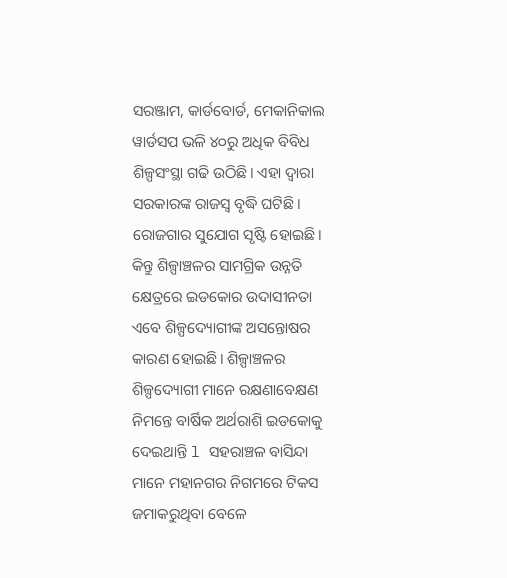ସରଞ୍ଜାମ, କାର୍ଡବୋର୍ଡ, ମେକାନିକାଲ ୱାର୍ଡସପ ଭଳି ୪୦ରୁ ଅଧିକ ବିବିଧ ଶିଳ୍ପସଂସ୍ଥା ଗଢି ଉଠିଛି। ଏହା ଦ୍ବାରା ସରକାରଙ୍କ ରାଜସ୍ବ ବୃଦ୍ଧି ଘଟିଛି। ରୋଜଗାର ସୁଯୋଗ ସୃଷ୍ଟି ହୋଇଛି। କିନ୍ତୁ ଶିଳ୍ପାଞ୍ଚଳର ସାମଗ୍ରିକ ଉନ୍ନତି କ୍ଷେତ୍ରରେ ଇଡକୋର ଉଦାସୀନତା ଏବେ ଶିଳ୍ପଦ୍ୟୋଗୀଙ୍କ ଅସନ୍ତୋଷର କାରଣ ହୋଇଛି। ଶିଳ୍ପାଞ୍ଚଳର ଶିଳ୍ପଦ୍ୟୋଗୀ ମାନେ ରକ୍ଷଣାବେକ୍ଷଣ ନିମନ୍ତେ ବାର୍ଷିକ ଅର୍ଥରାଶି ଇଡକୋକୁ ଦେଇଥାନ୍ତି l ସହରାଞ୍ଚଳ ବାସିନ୍ଦା ମାନେ ମହାନଗର ନିଗମରେ ଟିକସ ଜମାକରୁଥିବା ବେଳେ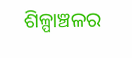ଶିଳ୍ପାଞ୍ଚଳର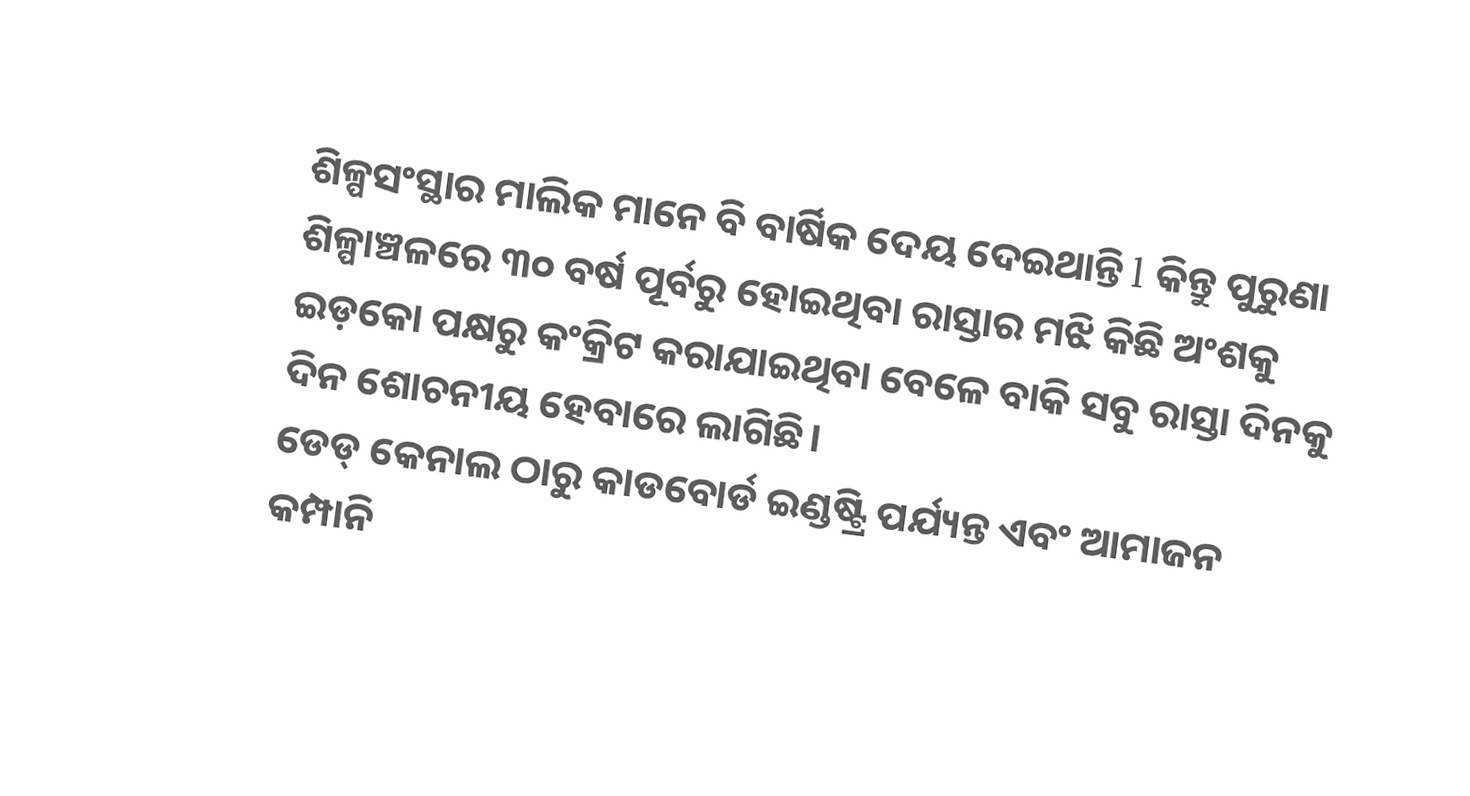ଶିଳ୍ପସଂସ୍ଥାର ମାଲିକ ମାନେ ବି ବାର୍ଷିକ ଦେୟ ଦେଇଥାନ୍ତି l କିନ୍ତୁ ପୁରୁଣା ଶିଳ୍ପାଞ୍ଚଳରେ ୩୦ ବର୍ଷ ପୂର୍ବରୁ ହୋଇଥିବା ରାସ୍ତାର ମଝି କିଛି ଅଂଶକୁ ଇଡ଼କୋ ପକ୍ଷରୁ କଂକ୍ରିଟ କରାଯାଇଥିବା ବେଳେ ବାକି ସବୁ ରାସ୍ତା ଦିନକୁ ଦିନ ଶୋଚନୀୟ ହେବାରେ ଲାଗିଛି।
ଡେଡ୍ କେନାଲ ଠାରୁ କାଡବୋର୍ଡ ଇଣ୍ଡଷ୍ଟ୍ରି ପର୍ଯ୍ୟନ୍ତ ଏବଂ ଆମାଜନ କମ୍ପାନି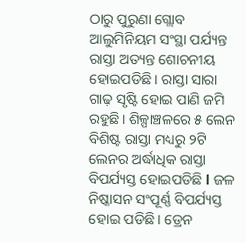ଠାରୁ ପୁରୁଣା ଗ୍ଲୋବ ଆଲୁମିନିୟମ ସଂସ୍ଥା ପର୍ଯ୍ୟନ୍ତ ରାସ୍ତା ଅତ୍ୟନ୍ତ ଶୋଚନୀୟ ହୋଇପଡିଛି। ରାସ୍ତା ସାରା ଗାଢ଼ ସୃଷ୍ଟି ହୋଇ ପାଣି ଜମି ରହୁଛି। ଶିଳ୍ପାଞ୍ଚଳରେ ୫ ଲେନ ବିଶିଷ୍ଟ ରାସ୍ତା ମଧ୍ୟରୁ ୨ଟି ଲେନର ଅର୍ଦ୍ଧାଧିକ ରାସ୍ତା ବିପର୍ଯ୍ୟସ୍ତ ହୋଇପଡିଛି l ଜଳ ନିଷ୍କାସନ ସଂପୂର୍ଣ୍ଣ ବିପର୍ଯ୍ୟସ୍ତ ହୋଇ ପଡିଛି। ଡ୍ରେନ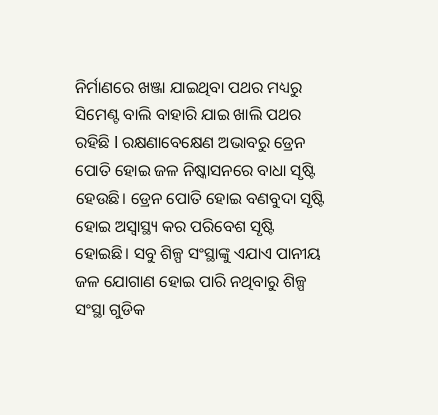ନିର୍ମାଣରେ ଖଞ୍ଜା ଯାଇଥିବା ପଥର ମଧ୍ୟରୁ ସିମେଣ୍ଟ ବାଲି ବାହାରି ଯାଇ ଖାଲି ପଥର ରହିଛି l ରକ୍ଷଣାବେକ୍ଷେଣ ଅଭାବରୁ ଡ୍ରେନ ପୋତି ହୋଇ ଜଳ ନିଷ୍କାସନରେ ବାଧା ସୃଷ୍ଟି ହେଉଛି। ଡ୍ରେନ ପୋତି ହୋଇ ବଣବୁଦା ସୃଷ୍ଟି ହୋଇ ଅସ୍ୱାସ୍ଥ୍ୟ କର ପରିବେଶ ସୃଷ୍ଟି ହୋଇଛି। ସବୁ ଶିଳ୍ପ ସଂସ୍ଥାଙ୍କୁ ଏଯାଏ ପାନୀୟ ଜଳ ଯୋଗାଣ ହୋଇ ପାରି ନଥିବାରୁ ଶିଳ୍ପ ସଂସ୍ଥା ଗୁଡିକ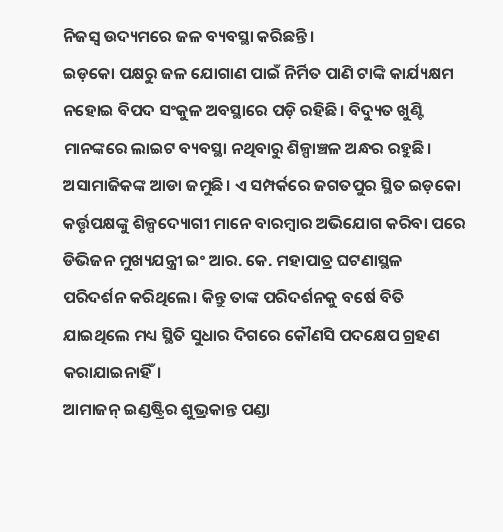ନିଜସ୍ୱ ଉଦ୍ୟମରେ ଜଳ ବ୍ୟବସ୍ଥା କରିଛନ୍ତି।
ଇଡ଼କୋ ପକ୍ଷରୁ ଜଳ ଯୋଗାଣ ପାଇଁ ନିର୍ମିତ ପାଣି ଟାଙ୍କି କାର୍ଯ୍ୟକ୍ଷମ ନହୋଇ ବିପଦ ସଂକୁଳ ଅବସ୍ଥାରେ ପଡ଼ି ରହିଛି। ବିଦ୍ୟୁତ ଖୁଣ୍ଟି ମାନଙ୍କରେ ଲାଇଟ ବ୍ୟବସ୍ଥା ନଥିବାରୁ ଶିଳ୍ପାଞ୍ଚଳ ଅନ୍ଧର ରହୁଛି। ଅସାମାଜିକଙ୍କ ଆଡା ଜମୁଛି। ଏ ସମ୍ପର୍କରେ ଜଗତପୁର ସ୍ଥିତ ଇଡ଼କୋ କର୍ତ୍ତୃପକ୍ଷଙ୍କୁ ଶିଳ୍ପଦ୍ୟୋଗୀ ମାନେ ବାରମ୍ବାର ଅଭିଯୋଗ କରିବା ପରେ ଡିଭିଜନ ମୁଖ୍ୟଯନ୍ତ୍ରୀ ଇଂ ଆର. କେ. ମହାପାତ୍ର ଘଟଣାସ୍ଥଳ ପରିଦର୍ଶନ କରିଥିଲେ। କିନ୍ତୁ ତାଙ୍କ ପରିଦର୍ଶନକୁ ବର୍ଷେ ବିତି ଯାଇଥିଲେ ମଧ୍ୟ ସ୍ଥିତି ସୁଧାର ଦିଗରେ କୌଣସି ପଦକ୍ଷେପ ଗ୍ରହଣ କରାଯାଇନାହିଁ।
ଆମାଜନ୍ ଇଣ୍ଡଷ୍ଟ୍ରିର ଶୁଭ୍ରକାନ୍ତ ପଣ୍ଡା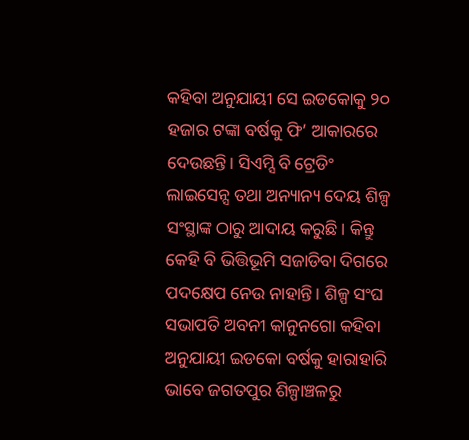କହିବା ଅନୁଯାୟୀ ସେ ଇଡକୋକୁ ୨୦ ହଜାର ଟଙ୍କା ବର୍ଷକୁ ଫି’ ଆକାରରେ ଦେଉଛନ୍ତି। ସିଏମ୍ସି ବି ଟ୍ରେଡିଂ ଲାଇସେନ୍ସ ତଥା ଅନ୍ୟାନ୍ୟ ଦେୟ ଶିଳ୍ପ ସଂସ୍ଥାଙ୍କ ଠାରୁ ଆଦାୟ କରୁଛି। କିନ୍ତୁ କେହି ବି ଭିତ୍ତିଭୂମି ସଜାଡିବା ଦିଗରେ ପଦକ୍ଷେପ ନେଉ ନାହାନ୍ତି। ଶିଳ୍ପ ସଂଘ ସଭାପତି ଅବନୀ କାନୁନଗୋ କହିବା ଅନୁଯାୟୀ ଇଡକୋ ବର୍ଷକୁ ହାରାହାରି ଭାବେ ଜଗତପୁର ଶିଳ୍ପାଞ୍ଚଳରୁ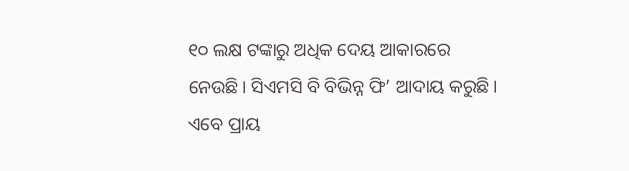୧୦ ଲକ୍ଷ ଟଙ୍କାରୁ ଅଧିକ ଦେୟ ଆକାରରେ ନେଉଛି। ସିଏମସି ବି ବିଭିନ୍ନ ଫି’ ଆଦାୟ କରୁଛି। ଏବେ ପ୍ରାୟ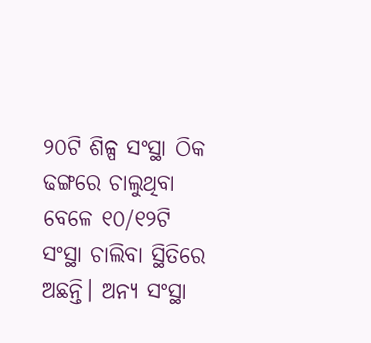୨୦ଟି ଶିଳ୍ପ ସଂସ୍ଥା ଠିକ ଢଙ୍ଗରେ ଚାଲୁଥିବା ବେଳେ ୧୦/୧୨ଟି ସଂସ୍ଥା ଚାଲିବା ସ୍ଥିତିରେ ଅଛନ୍ତି। ଅନ୍ୟ ସଂସ୍ଥା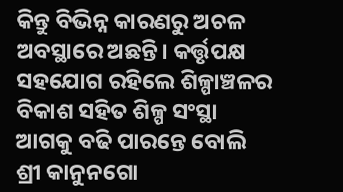କିନ୍ତୁ ବିଭିନ୍ନ କାରଣରୁ ଅଚଳ ଅବସ୍ଥାରେ ଅଛନ୍ତି। କର୍ତ୍ତୃପକ୍ଷ ସହଯୋଗ ରହିଲେ ଶିଳ୍ପାଞ୍ଚଳର ବିକାଶ ସହିତ ଶିଳ୍ପ ସଂସ୍ଥା ଆଗକୁ ବଢି ପାରନ୍ତେ ବୋଲି ଶ୍ରୀ କାନୁନଗୋ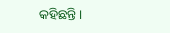କହିଛନ୍ତି।